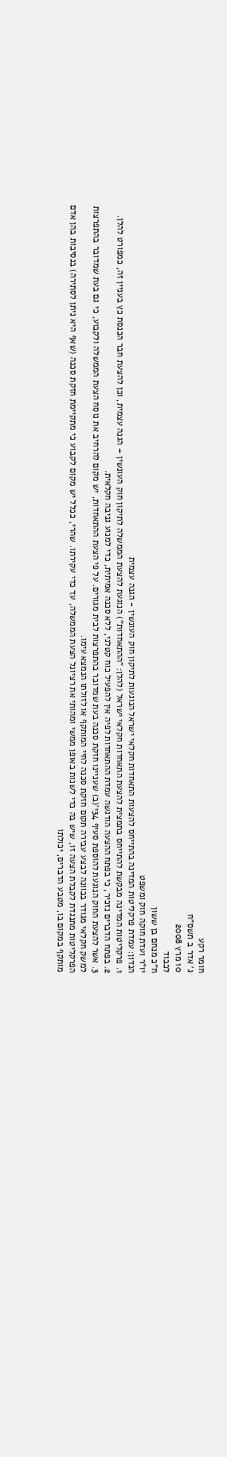חומר רקע
ג' אדר ב תשס"ח
10 מרץ 2008
לכבוד
ח"כ מנחם בן ששון
יו"ר ועדת חוקה חוק ומשפט
הנדון: עמדת פרקליטות המדינה בהתייחס להצעות התאחדות חקלאי ישראל הנוגעות לתיקון חוק העונשין - הגנה עצמית
1. פרקליטות המדינה מבקשת להתייחס בתמצית להצעת התאחדות חקלאי ישראל (להלן: "ההתאחדות") הנוגעת להצעת הממשלה לתיקון חוק העונשין – הגנה עצמית, וכן להצעת חבר הכנסת כץ בעניין זה, כמפורט להלן.
2. בפתח הדברים נזכיר, כי בפתח ההצעה הודגשה עמדת ההתאחדות לפיה אין להפעיל כוח קטלני, ללא סכנה אמיתית, כדי למנוע גניבה חקלאית.
3. אשר להצעת החוק הנוגעת להוספת סעיף 34י'(ב) שעניינו חזקת סכנה בעת שמדובר בהתפרצות לבית מגורים. על פי הצעת ההתאחדות, יש מקום להרחיב את נוסח הצעת הממשלה ולקבוע, כי גם בעת שמדובר בהתפרצות למשק חקלאי מגודר בכוונה לבצע עבירה תקום חזקת סכנה לחיי המותקף או לזולתו הנמצא עימו.
הפרקליטות מתנגדת לקבלת הצעה זו, שיש בה כדי לשנות באופן ממשי ומהותי את רציונל הצעת הממשלה, עד כדי עקירתו. שהרי, ככלל יש מקום לקבוע כי מתקיימת חזקת סכנה (שאף היא ניתן לסתירה) בנסיבות בהן אדם מותקף במקום בו, מטבע הדברים, יכולתו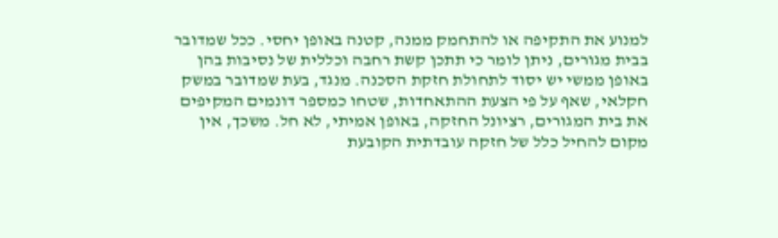למנוע את התקיפה או להתחמק ממנה, קטנה באופן יחסי. ככל שמדובר בבית מגורים, ניתן לומר כי תתכן קשת רחבה וכללית של נסיבות בהן באופן ממשי יש יסוד לתחולת חזקת הסכנה. מנגד, בעת שמדובר במשק חקלאי, שאף על פי הצעת ההתאחדות, שטחו כמספר דונמים המקיפים את בית המגורים, רציונל החזקה, באופן אמיתי, לא חל. משכך, אין מקום להחיל כלל של חזקה עובדתית הקובעת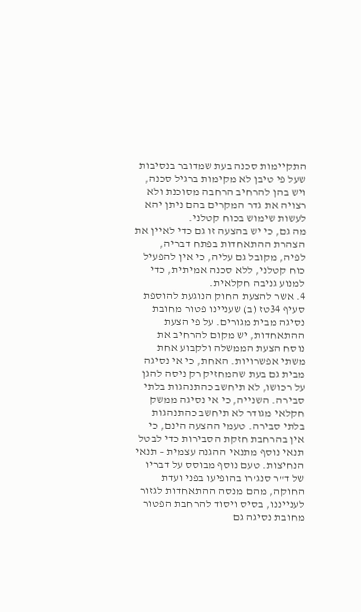התקיימות סכנה בעת שמדובר בנסיבות שעל פי טיבן לא מקימות ברגיל סכנה, ויש בהן להרחיב הרחבה מסוכנת ולא רצויה את גדר המקרים בהם ניתן יהא לעשות שימוש בכוח קטלני.
מה גם, כי יש בהצעה זו גם כדי לאיין את הצהרת ההתאחדות בפתח דבריה, לפיה, מקובל גם עליה, כי אין להפעיל כוח קטלני, ללא סכנה אמיתית, כדי למנוע גניבה חקלאית.
4. אשר להצעת החוק הנוגעת להוספת סעיף 34טז (ב) שעניינו פטור מחובת נסיגה מבית מגורים. על פי הצעת ההתאחדות, יש מקום להרחיב את נוסח הצעת הממשלה ולקבוע אחת משתי אפשרויות. האחת, כי אי נסיגה מבית גם בעת שהמחזיק רק ניסה להגן על רכושו, לא תיחשב כהתנהגות בלתי סבירה. השנייה, כי אי נסיגה ממשק חקלאי מגודר לא תיחשב כהתנהגות בלתי סבירה. טעמי ההצעה הינם, כי אין בהרחבת חזקת הסבירות כדי לבטל תנאי נוסף מתנאי ההגנה עצמית – תנאי הנחיצות. טעם נוסף מבוסס על דבריו של ד"ר סנג'רו בהופיעו בפני ועדת החוקה, מהם מנסה ההתאחדות לגזור לענייננו, בסיס ויסוד להרחבת הפטור מחובת נסיגה גם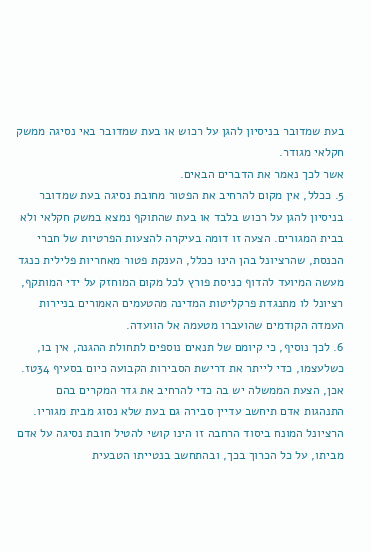בעת שמדובר בניסיון להגן על רכוש או בעת שמדובר באי נסיגה ממשק חקלאי מגודר.
אשר לכך נאמר את הדברים הבאים.
5. ככלל, אין מקום להרחיב את הפטור מחובת נסיגה בעת שמדובר בניסיון להגן על רכוש בלבד או בעת שהתוקף נמצא במשק חקלאי ולא בבית המגורים. הצעה זו דומה בעיקרה להצעות הפרטיות של חברי הכנסת, שהרציונל בהן הינו ככלל, הענקת פטור מאחריות פלילית כנגד מעשה המיועד להדוף כניסת פורץ לכל מקום המוחזק על ידי המותקף, רציונל לו מתנגדת פרקליטות המדינה מהטעמים האמורים בניירות העמדה הקודמים שהועברו מטעמה אל הוועדה.
6. לכך נוסיף, כי קיומם של תנאים נוספים לתחולת ההגנה, אין בו, כשלעצמו, כדי לייתר את דרישת הסבירות הקבועה כיום בסעיף 34טז. אכן, הצעת הממשלה יש בה כדי להרחיב את גדר המקרים בהם התנהגות אדם תיחשב עדיין סבירה גם בעת שלא נסוג מבית מגוריו. הרציונל המונח ביסוד הרחבה זו הינו קושי להטיל חובת נסיגה על אדם מביתו, על כל הכרוך בכך, ובהתחשב בנטייתו הטבעית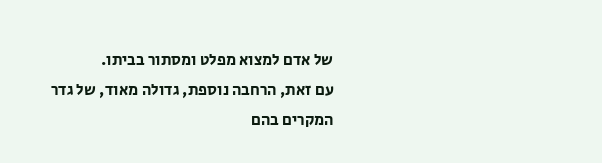של אדם למצוא מפלט ומסתור בביתו.
עם זאת, הרחבה נוספת, גדולה מאוד, של גדר המקרים בהם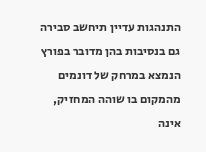התנהגות עדיין תיחשב סבירה גם בנסיבות בהן מדובר בפורץ הנמצא במרחק של דונמים מהמקום בו שוהה המחזיק, אינה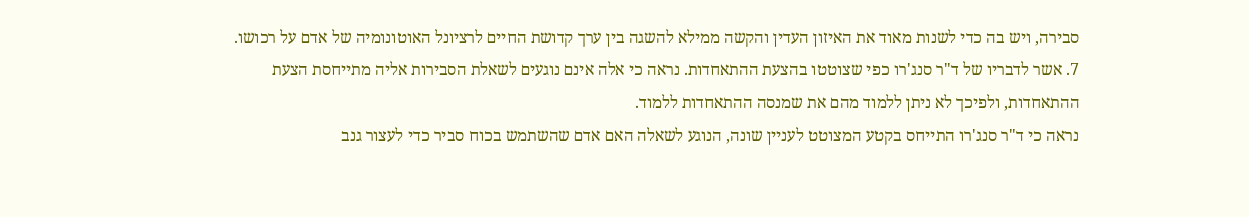סבירה, ויש בה כדי לשנות מאוד את האיזון העדין והקשה ממילא להשגה בין ערך קדושת החיים לרציונל האוטונומיה של אדם על רכושו.
7. אשר לדבריו של ד"ר סנג'רו כפי שצוטטו בהצעת ההתאחדות. נראה כי אלה אינם נוגעים לשאלת הסבירות אליה מתייחסת הצעת ההתאחדות, ולפיכך לא ניתן ללמוד מהם את שמנסה ההתאחדות ללמוד.
נראה כי ד"ר סנג'רו התייחס בקטע המצוטט לעניין שונה, הנוגע לשאלה האם אדם שהשתמש בכוח סביר כדי לעצור גנב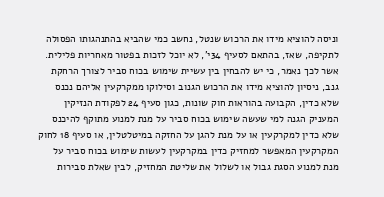וניסה להוציא מידו את הרכוש שנטל, נחשב כמי שהביא בהתנהגותו הפסולה לתקיפה, שאז, בהתאם לסעיף 34י', לא יוכל לזכות בפטור מאחריות פלילית.
אשר לכך נאמר, כי יש להבחין בין עשיית שימוש בכוח סביר לצורך הרחקת גנב, ניסיון להוציא מידו את הרכוש הגנוב וסילוקו ממקרקעין אליהם נכנס שלא כדין, הקבועה בהוראות חוק שונות, כגון סעיף 24 לפקודת הנזיקין המעניק הגנה למי שעשה שימוש בכוח סביר על מנת למנוע מתוקף להיכנס שלא כדין למקרקעין או על מנת להגן על החזקה במיטלטלין, או סעיף 18 לחוק המקרקעין המאפשר למחזיק כדין במקרקעין לעשות שימוש בכוח סביר על מנת למנוע הסגת גבול או לשלול את שליטת המחזיק, לבין שאלת סבירות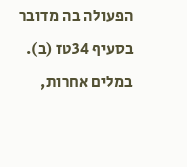הפעולה בה מדובר בסעיף 34טז (ב).
במלים אחרות,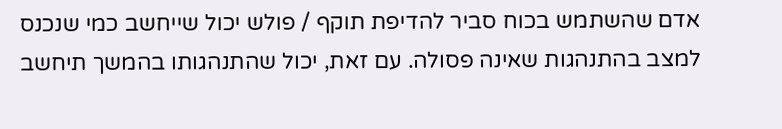אדם שהשתמש בכוח סביר להדיפת תוקף / פולש יכול שייחשב כמי שנכנס למצב בהתנהגות שאינה פסולה. עם זאת, יכול שהתנהגותו בהמשך תיחשב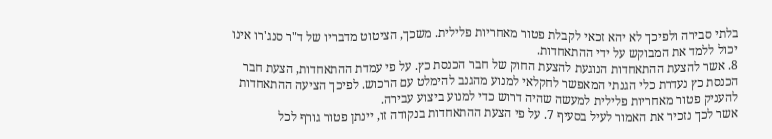בלתי סבירה ולפיכך לא יהא זכאי לקבלת פטור מאחריות פלילית. משכך, הציטוט מדבריו של ד"ר סנג'רו אינו יכול ללמד את המבוקש על ידי ההתאחדות.
8. אשר להצעת ההתאחדות הנוגעת להצעת החוק של חבר הכנסת כץ. על פי עמדת ההתאחדות, הצעת חבר הכנסת כץ נעדרת כלי הגנתי המאפשר לחקלאי למנוע מהגנב להימלט עם הרכוש. לפיכך הציעה ההתאחדות להעניק פטור מאחריות פלילית למעשה שהיה דרוש כדי למנוע ביצוע עבירה.
אשר לכך נזכיר את האמור לעיל בסעיף 7. על פי הצעת ההתאחדות בנקודה זו, יינתן פטור גורף לכל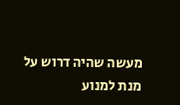מעשה שהיה דרוש על מנת למנוע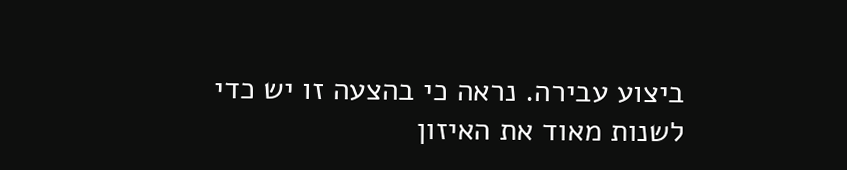ביצוע עבירה. נראה כי בהצעה זו יש כדי לשנות מאוד את האיזון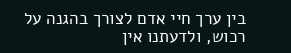בין ערך חיי אדם לצורך בהגנה על רכוש, ולדעתנו אין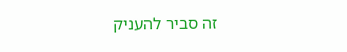זה סביר להעניק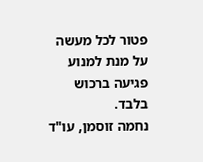פטור לכל מעשה על מנת למנוע פגיעה ברכוש בלבד.
נחמה זוסמן, עו"ד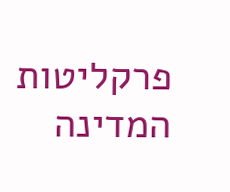פרקליטות המדינה